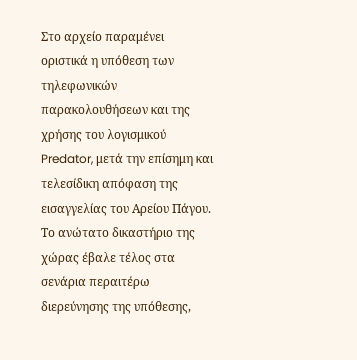Στο αρχείο παραμένει οριστικά η υπόθεση των τηλεφωνικών παρακολουθήσεων και της χρήσης του λογισμικού Predator, μετά την επίσημη και τελεσίδικη απόφαση της εισαγγελίας του Αρείου Πάγου.
Το ανώτατο δικαστήριο της χώρας έβαλε τέλος στα σενάρια περαιτέρω διερεύνησης της υπόθεσης,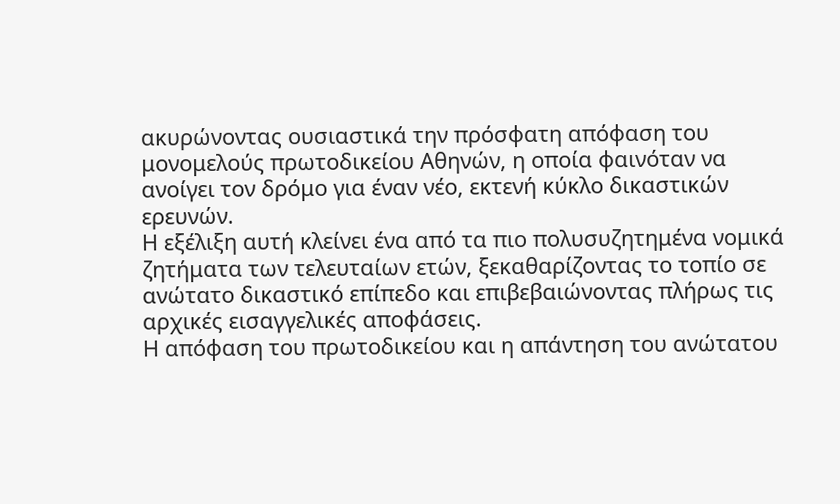ακυρώνοντας ουσιαστικά την πρόσφατη απόφαση του μονομελούς πρωτοδικείου Αθηνών, η οποία φαινόταν να ανοίγει τον δρόμο για έναν νέο, εκτενή κύκλο δικαστικών ερευνών.
Η εξέλιξη αυτή κλείνει ένα από τα πιο πολυσυζητημένα νομικά ζητήματα των τελευταίων ετών, ξεκαθαρίζοντας το τοπίο σε ανώτατο δικαστικό επίπεδο και επιβεβαιώνοντας πλήρως τις αρχικές εισαγγελικές αποφάσεις.
Η απόφαση του πρωτοδικείου και η απάντηση του ανώτατου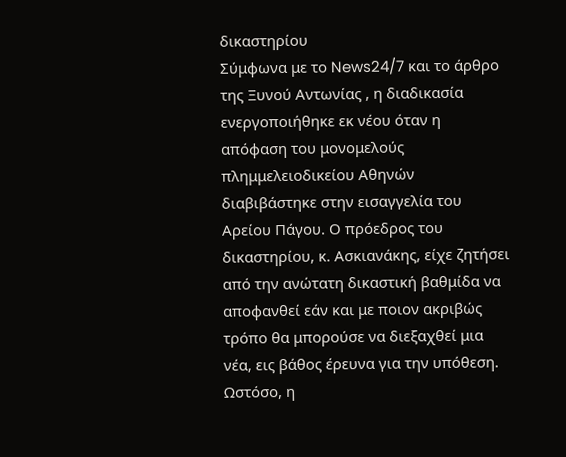δικαστηρίου
Σύμφωνα με το News24/7 και το άρθρο της Ξυνού Αντωνίας , η διαδικασία ενεργοποιήθηκε εκ νέου όταν η απόφαση του μονομελούς πλημμελειοδικείου Αθηνών διαβιβάστηκε στην εισαγγελία του Αρείου Πάγου. Ο πρόεδρος του δικαστηρίου, κ. Ασκιανάκης, είχε ζητήσει από την ανώτατη δικαστική βαθμίδα να αποφανθεί εάν και με ποιον ακριβώς τρόπο θα μπορούσε να διεξαχθεί μια νέα, εις βάθος έρευνα για την υπόθεση.
Ωστόσο, η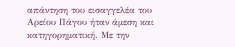απάντηση του εισαγγελέα του Αρείου Πάγου ήταν άμεση και κατηγορηματική. Με την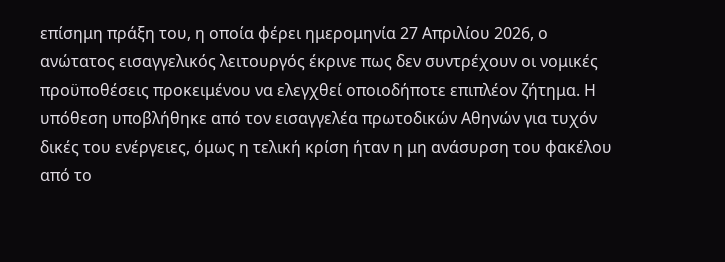επίσημη πράξη του, η οποία φέρει ημερομηνία 27 Απριλίου 2026, ο ανώτατος εισαγγελικός λειτουργός έκρινε πως δεν συντρέχουν οι νομικές προϋποθέσεις προκειμένου να ελεγχθεί οποιοδήποτε επιπλέον ζήτημα. Η υπόθεση υποβλήθηκε από τον εισαγγελέα πρωτοδικών Αθηνών για τυχόν δικές του ενέργειες, όμως η τελική κρίση ήταν η μη ανάσυρση του φακέλου από το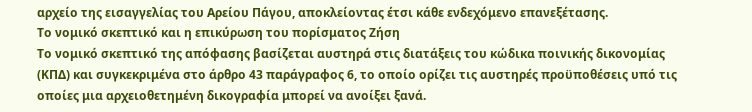αρχείο της εισαγγελίας του Αρείου Πάγου, αποκλείοντας έτσι κάθε ενδεχόμενο επανεξέτασης.
Το νομικό σκεπτικό και η επικύρωση του πορίσματος Ζήση
Το νομικό σκεπτικό της απόφασης βασίζεται αυστηρά στις διατάξεις του κώδικα ποινικής δικονομίας (ΚΠΔ) και συγκεκριμένα στο άρθρο 43 παράγραφος 6, το οποίο ορίζει τις αυστηρές προϋποθέσεις υπό τις οποίες μια αρχειοθετημένη δικογραφία μπορεί να ανοίξει ξανά.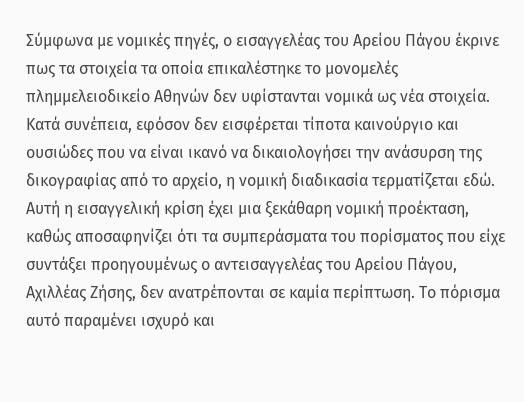Σύμφωνα με νομικές πηγές, ο εισαγγελέας του Αρείου Πάγου έκρινε πως τα στοιχεία τα οποία επικαλέστηκε το μονομελές πλημμελειοδικείο Αθηνών δεν υφίστανται νομικά ως νέα στοιχεία. Κατά συνέπεια, εφόσον δεν εισφέρεται τίποτα καινούργιο και ουσιώδες που να είναι ικανό να δικαιολογήσει την ανάσυρση της δικογραφίας από το αρχείο, η νομική διαδικασία τερματίζεται εδώ.
Αυτή η εισαγγελική κρίση έχει μια ξεκάθαρη νομική προέκταση, καθώς αποσαφηνίζει ότι τα συμπεράσματα του πορίσματος που είχε συντάξει προηγουμένως ο αντεισαγγελέας του Αρείου Πάγου, Αχιλλέας Ζήσης, δεν ανατρέπονται σε καμία περίπτωση. Το πόρισμα αυτό παραμένει ισχυρό και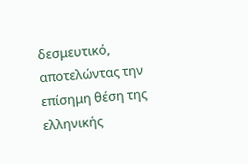δεσμευτικό, αποτελώντας την επίσημη θέση της ελληνικής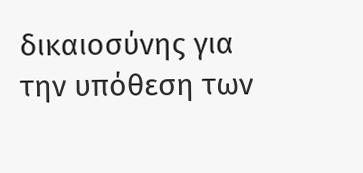δικαιοσύνης για την υπόθεση των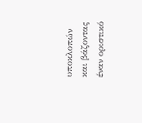υποκλοπών και βάζοντας έναν οριστικό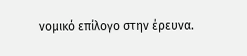νομικό επίλογο στην έρευνα.